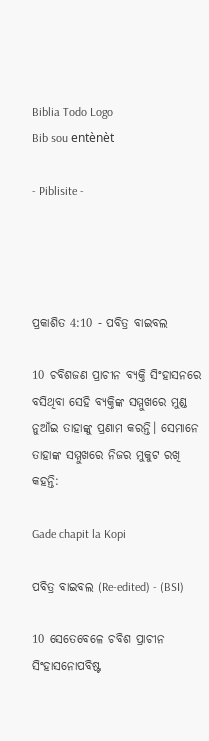Biblia Todo Logo
Bib sou entènèt

- Piblisite -




ପ୍ରକାଶିତ 4:10 - ପବିତ୍ର ବାଇବଲ

10 ଚବିଶଜଣ ପ୍ରାଚୀନ ବ୍ୟକ୍ତି ସିଂହାସନରେ ବସିଥିବା ସେହି ବ୍ୟକ୍ତିଙ୍କ ସମ୍ମୁଖରେ ମୁଣ୍ଡ ନୁଆଁଇ ତାହାଙ୍କୁ ପ୍ରଣାମ କରନ୍ତି। ସେମାନେ ତାହାଙ୍କ ସମ୍ମୁଖରେ ନିଜର ମୁକୁଟ ରଖି କହନ୍ତି:

Gade chapit la Kopi

ପବିତ୍ର ବାଇବଲ (Re-edited) - (BSI)

10 ସେତେବେଳେ ଚବିଶ ପ୍ରାଚୀନ ସିଂହାସନୋପବିଷ୍ଟ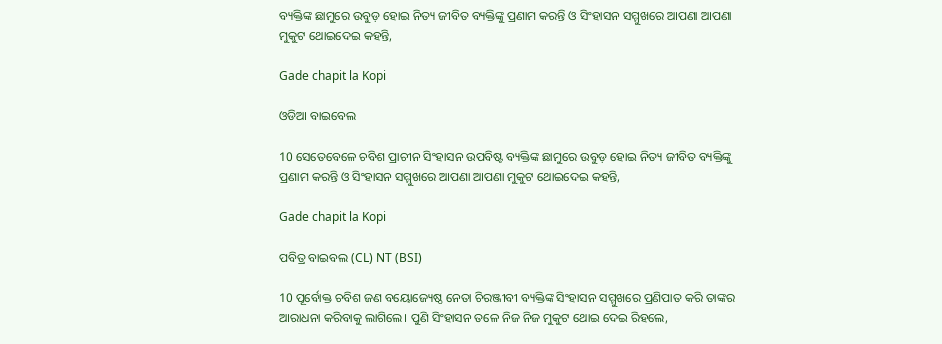ବ୍ୟକ୍ତିଙ୍କ ଛାମୁରେ ଉବୁଡ଼ ହୋଇ ନିତ୍ୟ ଜୀବିତ ବ୍ୟକ୍ତିଙ୍କୁ ପ୍ରଣାମ କରନ୍ତି ଓ ସିଂହାସନ ସମ୍ମୁଖରେ ଆପଣା ଆପଣା ମୁକୁଟ ଥୋଇଦେଇ କହନ୍ତି,

Gade chapit la Kopi

ଓଡିଆ ବାଇବେଲ

10 ସେତେବେଳେ ଚବିଶ ପ୍ରାଚୀନ ସିଂହାସନ ଉପବିଷ୍ଟ ବ୍ୟକ୍ତିଙ୍କ ଛାମୁରେ ଉବୁଡ଼ ହୋଇ ନିତ୍ୟ ଜୀବିତ ବ୍ୟକ୍ତିଙ୍କୁ ପ୍ରଣାମ କରନ୍ତି ଓ ସିଂହାସନ ସମ୍ମୁଖରେ ଆପଣା ଆପଣା ମୁକୁଟ ଥୋଇଦେଇ କହନ୍ତି,

Gade chapit la Kopi

ପବିତ୍ର ବାଇବଲ (CL) NT (BSI)

10 ପୂର୍ବୋକ୍ତ ଚବିଶ ଜଣ ବୟୋଜ୍ୟେଷ୍ଠ ନେତା ଚିରଞ୍ଜୀବୀ ବ୍ୟକ୍ତିଙ୍କ ସିଂହାସନ ସମ୍ମୁଖରେ ପ୍ରଣିପାତ କରି ତାଙ୍କର ଆରାଧନା କରିବାକୁ ଲାଗିଲେ। ପୁଣି ସିଂହାସନ ତଳେ ନିଜ ନିଜ ମୁକୁଟ ଥୋଇ ଦେଇ ରିହଲେ,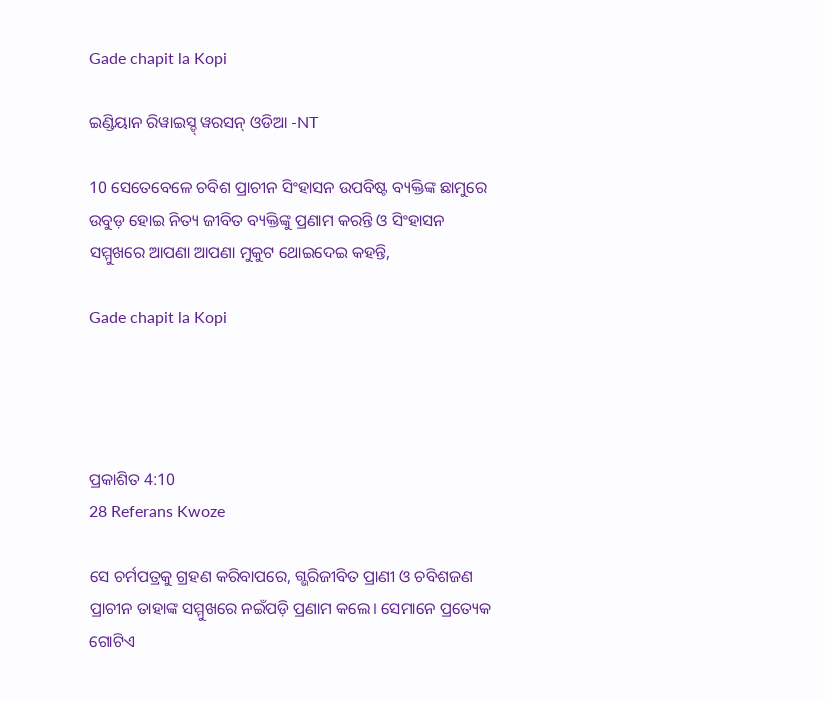Gade chapit la Kopi

ଇଣ୍ଡିୟାନ ରିୱାଇସ୍ଡ୍ ୱରସନ୍ ଓଡିଆ -NT

10 ସେତେବେଳେ ଚବିଶ ପ୍ରାଚୀନ ସିଂହାସନ ଉପବିଷ୍ଟ ବ୍ୟକ୍ତିଙ୍କ ଛାମୁରେ ଉବୁଡ଼ ହୋଇ ନିତ୍ୟ ଜୀବିତ ବ୍ୟକ୍ତିଙ୍କୁ ପ୍ରଣାମ କରନ୍ତି ଓ ସିଂହାସନ ସମ୍ମୁଖରେ ଆପଣା ଆପଣା ମୁକୁଟ ଥୋଇଦେଇ କହନ୍ତି,

Gade chapit la Kopi




ପ୍ରକାଶିତ 4:10
28 Referans Kwoze

ସେ ଚର୍ମପତ୍ରକୁ ଗ୍ରହଣ କରିବାପରେ, ଗ୍ଭରିଜୀବିତ ପ୍ରାଣୀ ଓ ଚବିଶଜଣ ପ୍ରାଚୀନ ତାହାଙ୍କ ସମ୍ମୁଖରେ ନଇଁପଡ଼ି ପ୍ରଣାମ କଲେ। ସେମାନେ ପ୍ରତ୍ୟେକ ଗୋଟିଏ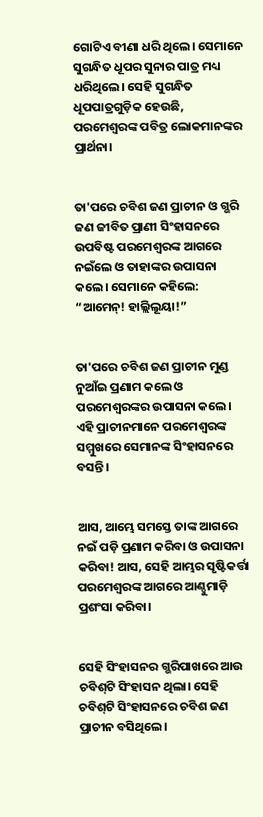ଗୋଟିଏ ବୀଣା ଧରି ଥିଲେ। ସେମାନେ ସୁଗନ୍ଧିତ ଧୂପର ସୁନାର ପାତ୍ର ମଧ୍ୟ ଧରିଥିଲେ। ସେହି ସୁଗନ୍ଧିତ ଧୂପପାତ୍ରଗୁଡ଼ିକ ହେଉଛି, ପରମେଶ୍ୱରଙ୍କ ପବିତ୍ର ଲୋକମାନଙ୍କର ପ୍ରାର୍ଥନା।


ତା'ପରେ ଚବିଶ ଜଣ ପ୍ରାଚୀନ ଓ ଗ୍ଭରି ଜଣ ଜୀବିତ ପ୍ରାଣୀ ସିଂହାସନରେ ଉପବିଷ୍ଟ ପରମେଶ୍ୱରଙ୍କ ଆଗରେ ନଇଁଲେ ଓ ତାହାଙ୍କର ଉପାସନା କଲେ। ସେମାନେ କହିଲେ: “ଆମେନ୍! ହାଲ୍ଲିଲୂୟା!”


ତା'ପରେ ଚବିଶ ଜଣ ପ୍ରାଚୀନ ମୁଣ୍ଡ ନୁଆଁଇ ପ୍ରଣାମ କଲେ ଓ ପରମେଶ୍ୱରଙ୍କର ଉପାସନା କଲେ। ଏହି ପ୍ରାଚୀନମାନେ ପରମେଶ୍ୱରଙ୍କ ସମ୍ମୁଖରେ ସେମାନଙ୍କ ସିଂହାସନରେ ବସନ୍ତି।


ଆସ, ଆମ୍ଭେ ସମସ୍ତେ ତାଙ୍କ ଆଗରେ ନଇଁ ପଡ଼ି ପ୍ରଣାମ କରିବା ଓ ଉପାସନା କରିବା! ଆସ, ସେହି ଆମ୍ଭର ସୃଷ୍ଟିକର୍ତ୍ତା ପରମେଶ୍ୱରଙ୍କ ଆଗରେ ଆଣ୍ଠୁମାଡ଼ି ପ୍ରଶଂସା କରିବା।


ସେହି ସିଂହାସନର ଗ୍ଭରିପାଖରେ ଆଉ ଚବି‌ଶ୍‌ଟି ସିଂହାସନ ଥିଲା। ସେହି ଚବି‌ଶ୍‌ଟି ସିଂହାସନରେ ଚବିଶ ଜଣ ପ୍ରାଚୀନ ବସିଥିଲେ।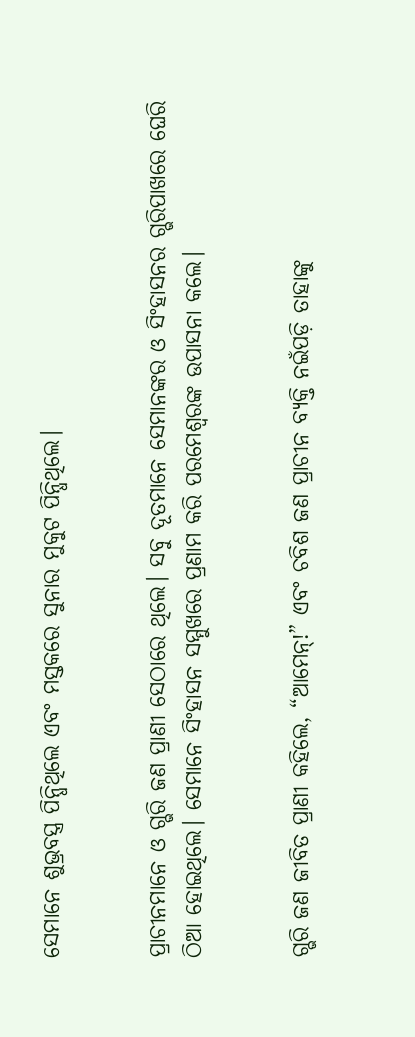ସେମାନେ ଶୁଭ୍ରବସ୍ତ୍ର ପିନ୍ଧିଥିଲେ ଏବଂ ମସ୍ତକରେ ସୁନାର ମୁକୁଟ ପିନ୍ଧିଥିଲେ।


ପ୍ରାଚୀନମାନେ ଓ ଗ୍ଭରି ଜଣ ପ୍ରାଣୀ ସେଠାରେ ଥିଲେ। ସବୁ ଦୂତମାନେ ସେମାନଙ୍କର ଓ ସିଂହାସନର ଗ୍ଭରିପାଖରେ ଘେରି ଠିଆ ହୋଇଥିଲେ। ସେମାନେ ସିଂହାସନ ସମ୍ମୁଖରେ ପ୍ରଣାମ କରି ପରମେଶ୍ୱରଙ୍କ ଉପାସନା କଲେ।


ଗ୍ଭରି ଜଣ ଜୀବିତ ପ୍ରାଣୀ କହିଲେ, “ଆମେନ୍!” ଏବଂ ଚବିଶ ଜଣ ପ୍ରାଚୀନ ବ୍ୟକ୍ତି ନଇଁପଡ଼ି ତାହାଙ୍କୁ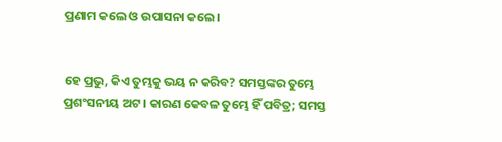ପ୍ରଣାମ କଲେ ଓ ଉପାସନା କଲେ।


ହେ ପ୍ରଭୁ, କିଏ ତୁମ୍ଭକୁ ଭୟ ନ କରିବ? ସମସ୍ତଙ୍କର ତୁମ୍ଭେ ପ୍ରଶଂସନୀୟ ଅଟ। କାରଣ କେବଳ ତୁମ୍ଭେ ହିଁ ପବିତ୍ର; ସମସ୍ତ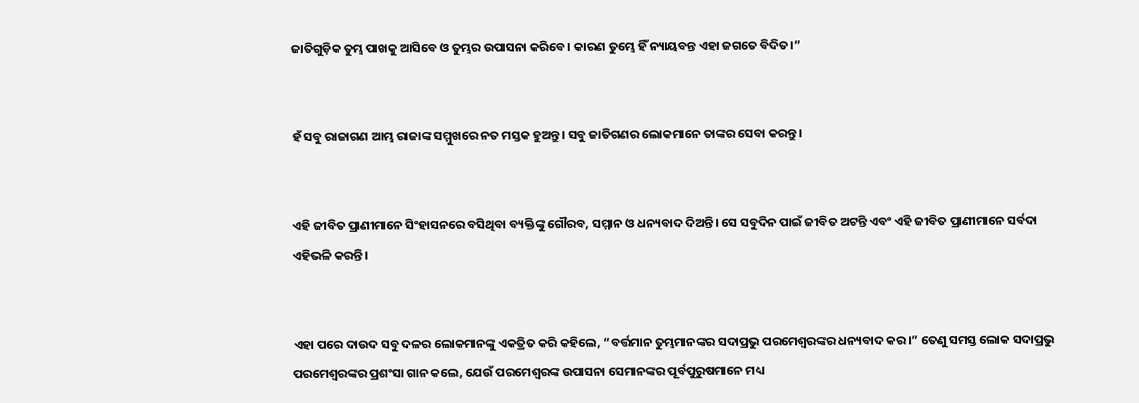ଜାତିଗୁଡ଼ିକ ତୁମ୍ଭ ପାଖକୁ ଆସିବେ ଓ ତୁମ୍ଭର ଉପାସନା କରିବେ। କାରଣ ତୁମ୍ଭେ ହିଁ ନ୍ୟାୟବନ୍ତ ଏହା ଜଗତେ ବିଦିତ।”


ହଁ ସବୁ ରାଜାଗଣ ଆମ୍ଭ ରାଜାଙ୍କ ସମ୍ମୁଖରେ ନତ ମସ୍ତକ ହୁଅନ୍ତୁ। ସବୁ ଜାତିଗଣର ଲୋକମାନେ ତାଙ୍କର ସେବା କରନ୍ତୁ।


ଏହି ଜୀବିତ ପ୍ରାଣୀମାନେ ସିଂହାସନରେ ବସିଥିବା ବ୍ୟକ୍ତିଙ୍କୁ ଗୌରବ, ସମ୍ମାନ ଓ ଧନ୍ୟବାଦ ଦିଅନ୍ତି। ସେ ସବୁଦିନ ପାଇଁ ଜୀବିତ ଅଟନ୍ତି ଏବଂ ଏହି ଜୀବିତ ପ୍ରାଣୀମାନେ ସର୍ବଦା ଏହିଭଳି କରନ୍ତି।


ଏହା ପରେ ଦାଉଦ ସବୁ ଦଳର ଲୋକମାନଙ୍କୁ ଏକତ୍ରିତ କରି କହିଲେ, “ବର୍ତ୍ତମାନ ତୁମ୍ଭମାନଙ୍କର ସଦାପ୍ରଭୁ ପରମେଶ୍ୱରଙ୍କର ଧନ୍ୟବାଦ କର।” ତେଣୁ ସମସ୍ତ ଲୋକ ସଦାପ୍ରଭୁ ପରମେଶ୍ୱରଙ୍କର ପ୍ରଶଂସା ଗାନ କଲେ, ଯେଉଁ ପରମେଶ୍ୱରଙ୍କ ଉପାସନା ସେମାନଙ୍କର ପୂର୍ବପୁରୁଷମାନେ ମଧ୍ୟ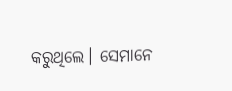କରୁଥିଲେ। ସେମାନେ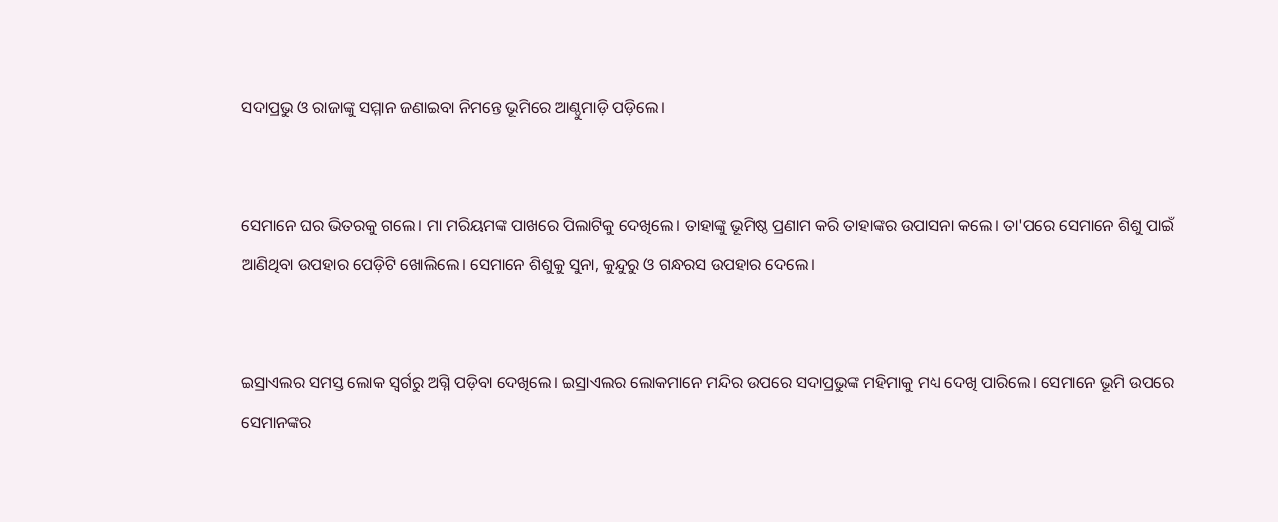ସଦାପ୍ରଭୁ ଓ ରାଜାଙ୍କୁ ସମ୍ମାନ ଜଣାଇବା ନିମନ୍ତେ ଭୂମିରେ ଆଣ୍ଠୁମାଡ଼ି ପଡ଼ିଲେ।


ସେମାନେ ଘର ଭିତରକୁ ଗଲେ। ମା ମରିୟମଙ୍କ ପାଖରେ ପିଲାଟିକୁ ଦେଖିଲେ। ତାହାଙ୍କୁ ଭୂମିଷ୍ଠ ପ୍ରଣାମ କରି ତାହାଙ୍କର ଉପାସନା କଲେ। ତା'ପରେ ସେମାନେ ଶିଶୁ ପାଇଁ ଆଣିଥିବା ଉପହାର ପେଡ଼ିଟି ଖୋଲିଲେ। ସେମାନେ ଶିଶୁକୁ ସୁନା, କୁନ୍ଦୁରୁ ଓ ଗନ୍ଧରସ ଉପହାର ଦେଲେ।


ଇସ୍ରାଏଲର ସମସ୍ତ ଲୋକ ସ୍ୱର୍ଗରୁ ଅଗ୍ନି ପଡ଼ିବା ଦେଖିଲେ। ଇସ୍ରାଏଲର ଲୋକମାନେ ମନ୍ଦିର ଉପରେ ସଦାପ୍ରଭୁଙ୍କ ମହିମାକୁ ମଧ୍ୟ ଦେଖି ପାରିଲେ। ସେମାନେ ଭୂମି ଉପରେ ସେମାନଙ୍କର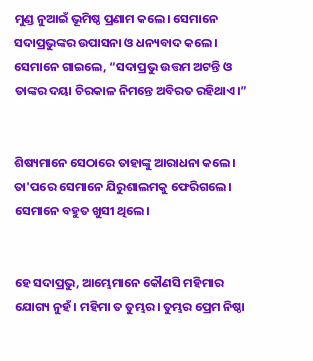ମୁଣ୍ଡ ନୁଆଇଁ ଭୂମିଷ୍ଠ ପ୍ରଣାମ କଲେ। ସେମାନେ ସଦାପ୍ରଭୁଙ୍କର ଉପାସନା ଓ ଧନ୍ୟବାଦ କଲେ। ସେମାନେ ଗାଇଲେ, “ସଦାପ୍ରଭୁ ଉତ୍ତମ ଅଟନ୍ତି ଓ ତାଙ୍କର ଦୟା ଚିରକାଳ ନିମନ୍ତେ ଅବିରତ ରହିଥାଏ।”


ଶିଷ୍ୟମାନେ ସେଠାରେ ତାହାଙ୍କୁ ଆରାଧନା କଲେ। ତା'ପରେ ସେମାନେ ଯିରୁଶାଲମକୁ ଫେରିଗଲେ। ସେମାନେ ବହୁତ ଖୁସୀ ଥିଲେ।


ହେ ସଦାପ୍ରଭୁ, ଆମ୍ଭେମାନେ କୌଣସି ମହିମାର ଯୋଗ୍ୟ ନୁହଁ। ମହିମା ତ ତୁମ୍ଭର। ତୁମ୍ଭର ପ୍ରେମ ନିଷ୍ଠା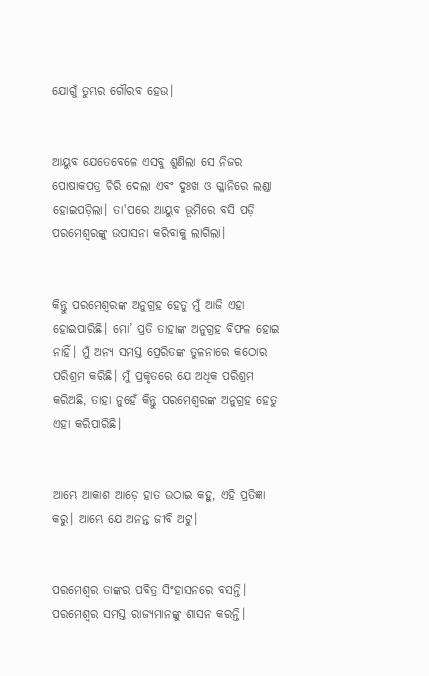ଯୋଗୁଁ ତୁମ୍ଭର ଗୌରବ ହେଉ।


ଆୟୁବ ଯେତେବେଳେ ଏସବୁ ଶୁଣିଲା ସେ ନିଜର ପୋଷାକପତ୍ର ଚିରି ଦେଲା ଏବଂ ଦୁଃଖ ଓ ଗ୍ଳାନିରେ ଲଣ୍ଡା ହୋଇପଡ଼ିଲା। ତା'ପରେ ଆୟୁବ ଭୂମିରେ ବସି ପଡ଼ି ପରମେଶ୍ୱରଙ୍କୁ ଉପାସନା କରିବାକୁ ଲାଗିଲା।


କିନ୍ତୁ ପରମେଶ୍ୱରଙ୍କ ଅନୁଗ୍ରହ ହେତୁ ମୁଁ ଆଜି ଏହା ହୋଇପାରିଛି। ମୋ’ ପ୍ରତି ତାହାଙ୍କ ଅନୁଗ୍ରହ ବିଫଳ ହୋଇ ନାହିଁ। ମୁଁ ଅନ୍ୟ ସମସ୍ତ ପ୍ରେରିତଙ୍କ ତୁଳନାରେ କଠୋର ପରିଶ୍ରମ କରିଛି। ମୁଁ ପ୍ରକୃତରେ ଯେ ଅଧିକ ପରିଶ୍ରମ କରିଅଛି, ତାହା ନୁହେଁ କିନ୍ତୁ ପରମେଶ୍ୱରଙ୍କ ଅନୁଗ୍ରହ ହେତୁ ଏହା କରିପାରିଛି।


ଆମ୍ଭେ ଆକାଶ ଆଡ଼େ ହାତ ଉଠାଇ କହୁ, ଏହି ପ୍ରତିଜ୍ଞା କରୁ। ଆମ୍ଭେ ଯେ ଅନନ୍ତ ଜୀବି ଅଟୁ।


ପରମେଶ୍ୱର ତାଙ୍କର ପବିତ୍ର ସିଂହାସନରେ ବସନ୍ତି। ପରମେଶ୍ୱର ସମସ୍ତ ରାଜ୍ୟମାନଙ୍କୁ ଶାସନ କରନ୍ତି।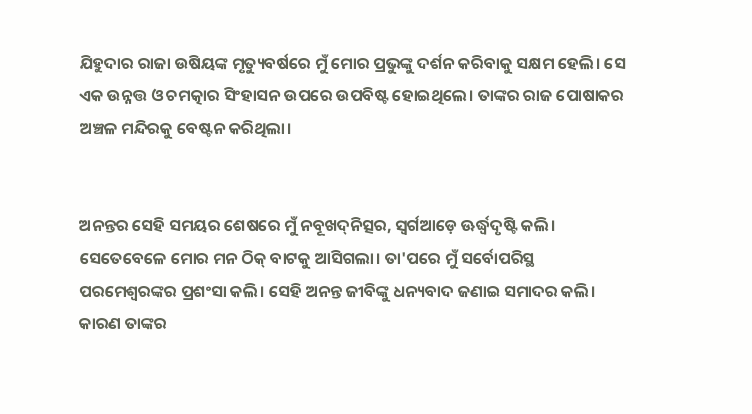ଯିହୁଦାର ରାଜା ଉଷିୟଙ୍କ ମୃତ୍ୟୁବର୍ଷରେ ମୁଁ ମୋର ପ୍ରଭୁଙ୍କୁ ଦର୍ଶନ କରିବାକୁ ସକ୍ଷମ ହେଲି। ସେ ଏକ ଉନ୍ନତ୍ତ ଓ ଚମତ୍କାର ସିଂହାସନ ଉପରେ ଉପବିଷ୍ଟ ହୋଇଥିଲେ। ତାଙ୍କର ରାଜ ପୋଷାକର ଅଞ୍ଚଳ ମନ୍ଦିରକୁ ବେଷ୍ଟନ କରିଥିଲା।


ଅନନ୍ତର ସେହି ସମୟର ଶେଷରେ ମୁଁ ନବୂଖ‌ଦ୍‌ନିତ୍ସର, ସ୍ୱର୍ଗଆଡ଼େ ଊର୍ଦ୍ଧ୍ୱଦୃଷ୍ଟି କଲି। ସେତେବେଳେ ମୋର ମନ ଠିକ୍ ବାଟକୁ ଆସିଗଲା। ତା'ପରେ ମୁଁ ସର୍ବୋପରିସ୍ଥ ପରମେଶ୍ୱରଙ୍କର ପ୍ରଶଂସା କଲି। ସେହି ଅନନ୍ତ ଜୀବିଙ୍କୁ ଧନ୍ୟବାଦ ଜଣାଇ ସମାଦର କଲି। କାରଣ ତାଙ୍କର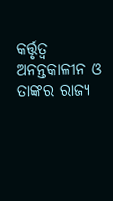କର୍ତ୍ତୃତ୍ୱ ଅନନ୍ତକାଳୀନ ଓ ତାଙ୍କର ରାଜ୍ୟ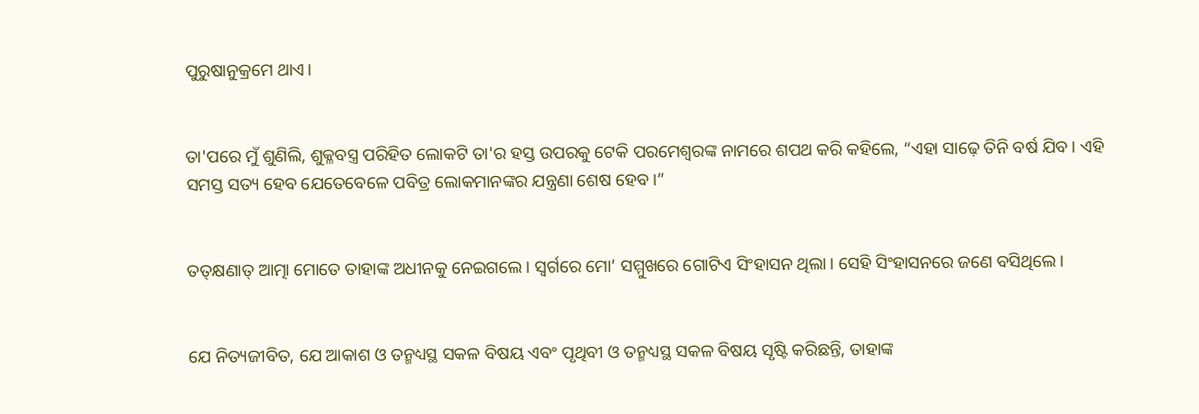ପୁରୁଷାନୁକ୍ରମେ ଥାଏ।


ତା'ପରେ ମୁଁ ଶୁଣିଲି, ଶୁକ୍ଳବସ୍ତ୍ର ପରିହିତ ଲୋକଟି ତା'ର ହସ୍ତ ଉପରକୁ ଟେକି ପରମେଶ୍ୱରଙ୍କ ନାମରେ ଶପଥ କରି କହିଲେ, “ଏହା ସାଢ଼େ ତିନି ବର୍ଷ ଯିବ। ଏହି ସମସ୍ତ ସତ୍ୟ ହେବ ଯେତେବେଳେ ପବିତ୍ର ଲୋକମାନଙ୍କର ଯନ୍ତ୍ରଣା ଶେଷ ହେବ।”


ତ‌‌‌‌‌ତ୍‌‌‌‌‌କ୍ଷଣାତ‌୍ ‌ଆତ୍ମା ମୋତେ ତାହାଙ୍କ ଅଧୀନକୁ ନେଇଗଲେ। ସ୍ୱର୍ଗରେ ମୋ’ ସମ୍ମୁଖରେ ଗୋଟିଏ ସିଂହାସନ ଥିଲା। ସେହି ସିଂହାସନରେ ଜଣେ ବସିଥିଲେ।


ଯେ ନିତ୍ୟଜୀବିତ, ଯେ ଆକାଶ ଓ ତନ୍ମଧ୍ୟସ୍ଥ ସକଳ ବିଷୟ ଏବଂ ପୃଥିବୀ ଓ ତନ୍ମଧ୍ୟସ୍ଥ ସକଳ ବିଷୟ ସୃଷ୍ଟି କରିଛନ୍ତି, ତାହାଙ୍କ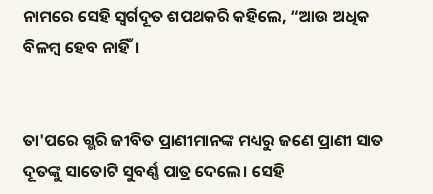ନାମରେ ସେହି ସ୍ୱର୍ଗଦୂତ ଶପଥକରି କହିଲେ, “ଆଉ ଅଧିକ ବିଳମ୍ବ ହେବ ନାହିଁ।


ତା'ପରେ ଗ୍ଭରି ଜୀବିତ ପ୍ରାଣୀମାନଙ୍କ ମଧ୍ୟରୁ ଜଣେ ପ୍ରାଣୀ ସାତ ଦୂତଙ୍କୁ ସାତୋଟି ସୁବର୍ଣ୍ଣ ପାତ୍ର ଦେଲେ। ସେହି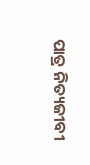ପାତ୍ର ନିତ୍ୟଜୀବୀ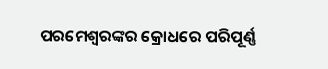ପରମେଶ୍ୱରଙ୍କର କ୍ରୋଧରେ ପରିପୂର୍ଣ୍ଣ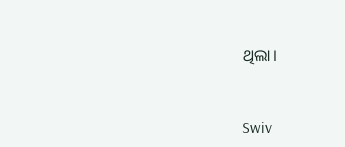ଥିଲା।


Swiv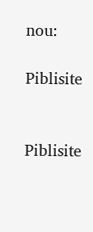nou:

Piblisite


Piblisite